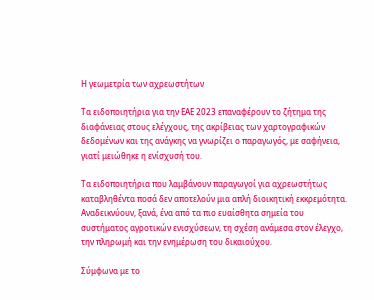Η γεωμετρία των αχρεωστήτων

Τα ειδοποιητήρια για την ΕΑΕ 2023 επαναφέρουν το ζήτημα της διαφάνειας στους ελέγχους, της ακρίβειας των χαρτογραφικών δεδομένων και της ανάγκης να γνωρίζει ο παραγωγός, με σαφήνεια, γιατί μειώθηκε η ενίσχυσή του.

Τα ειδοποιητήρια που λαμβάνουν παραγωγοί για αχρεωστήτως καταβληθέντα ποσά δεν αποτελούν μια απλή διοικητική εκκρεμότητα. Αναδεικνύουν, ξανά, ένα από τα πιο ευαίσθητα σημεία του συστήματος αγροτικών ενισχύσεων, τη σχέση ανάμεσα στον έλεγχο, την πληρωμή και την ενημέρωση του δικαιούχου.

Σύμφωνα με το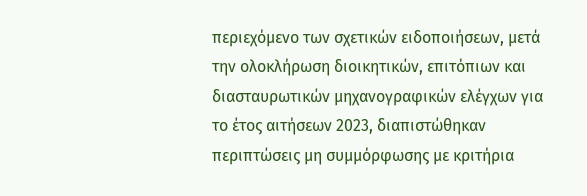περιεχόμενο των σχετικών ειδοποιήσεων, μετά την ολοκλήρωση διοικητικών, επιτόπιων και διασταυρωτικών μηχανογραφικών ελέγχων για το έτος αιτήσεων 2023, διαπιστώθηκαν περιπτώσεις μη συμμόρφωσης με κριτήρια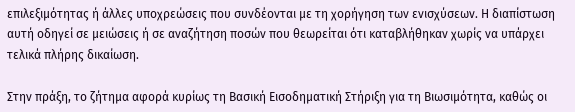επιλεξιμότητας ή άλλες υποχρεώσεις που συνδέονται με τη χορήγηση των ενισχύσεων. Η διαπίστωση αυτή οδηγεί σε μειώσεις ή σε αναζήτηση ποσών που θεωρείται ότι καταβλήθηκαν χωρίς να υπάρχει τελικά πλήρης δικαίωση.

Στην πράξη, το ζήτημα αφορά κυρίως τη Βασική Εισοδηματική Στήριξη για τη Βιωσιμότητα, καθώς οι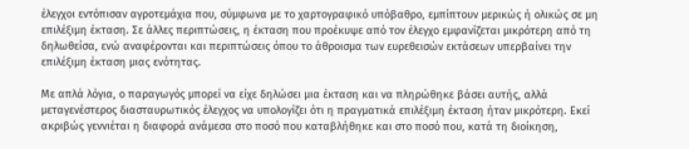έλεγχοι εντόπισαν αγροτεμάχια που, σύμφωνα με το χαρτογραφικό υπόβαθρο, εμπίπτουν μερικώς ή ολικώς σε μη επιλέξιμη έκταση. Σε άλλες περιπτώσεις, η έκταση που προέκυψε από τον έλεγχο εμφανίζεται μικρότερη από τη δηλωθείσα, ενώ αναφέρονται και περιπτώσεις όπου το άθροισμα των ευρεθεισών εκτάσεων υπερβαίνει την επιλέξιμη έκταση μιας ενότητας.

Με απλά λόγια, ο παραγωγός μπορεί να είχε δηλώσει μια έκταση και να πληρώθηκε βάσει αυτής, αλλά μεταγενέστερος διασταυρωτικός έλεγχος να υπολογίζει ότι η πραγματικά επιλέξιμη έκταση ήταν μικρότερη. Εκεί ακριβώς γεννιέται η διαφορά ανάμεσα στο ποσό που καταβλήθηκε και στο ποσό που, κατά τη διοίκηση,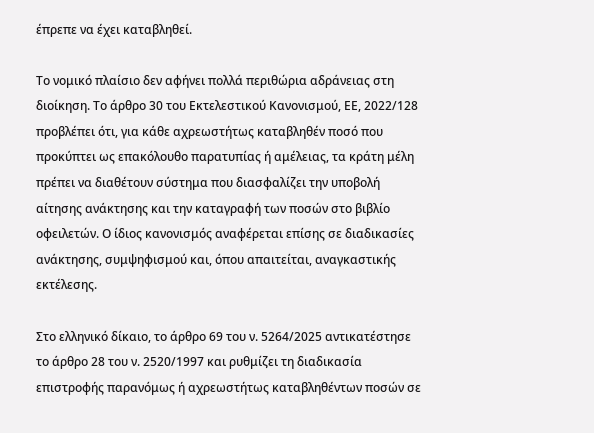έπρεπε να έχει καταβληθεί.

Το νομικό πλαίσιο δεν αφήνει πολλά περιθώρια αδράνειας στη διοίκηση. Το άρθρο 30 του Εκτελεστικού Κανονισμού, ΕΕ, 2022/128 προβλέπει ότι, για κάθε αχρεωστήτως καταβληθέν ποσό που προκύπτει ως επακόλουθο παρατυπίας ή αμέλειας, τα κράτη μέλη πρέπει να διαθέτουν σύστημα που διασφαλίζει την υποβολή αίτησης ανάκτησης και την καταγραφή των ποσών στο βιβλίο οφειλετών. Ο ίδιος κανονισμός αναφέρεται επίσης σε διαδικασίες ανάκτησης, συμψηφισμού και, όπου απαιτείται, αναγκαστικής εκτέλεσης.

Στο ελληνικό δίκαιο, το άρθρο 69 του ν. 5264/2025 αντικατέστησε το άρθρο 28 του ν. 2520/1997 και ρυθμίζει τη διαδικασία επιστροφής παρανόμως ή αχρεωστήτως καταβληθέντων ποσών σε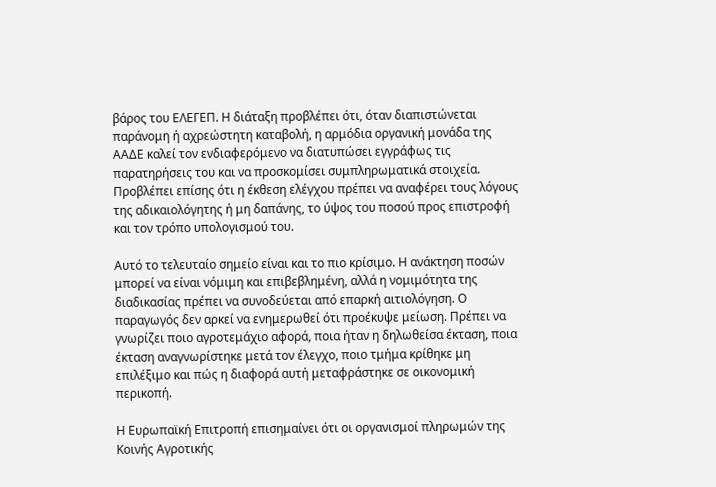βάρος του ΕΛΕΓΕΠ. Η διάταξη προβλέπει ότι, όταν διαπιστώνεται παράνομη ή αχρεώστητη καταβολή, η αρμόδια οργανική μονάδα της ΑΑΔΕ καλεί τον ενδιαφερόμενο να διατυπώσει εγγράφως τις παρατηρήσεις του και να προσκομίσει συμπληρωματικά στοιχεία. Προβλέπει επίσης ότι η έκθεση ελέγχου πρέπει να αναφέρει τους λόγους της αδικαιολόγητης ή μη δαπάνης, το ύψος του ποσού προς επιστροφή και τον τρόπο υπολογισμού του.

Αυτό το τελευταίο σημείο είναι και το πιο κρίσιμο. Η ανάκτηση ποσών μπορεί να είναι νόμιμη και επιβεβλημένη, αλλά η νομιμότητα της διαδικασίας πρέπει να συνοδεύεται από επαρκή αιτιολόγηση. Ο παραγωγός δεν αρκεί να ενημερωθεί ότι προέκυψε μείωση. Πρέπει να γνωρίζει ποιο αγροτεμάχιο αφορά, ποια ήταν η δηλωθείσα έκταση, ποια έκταση αναγνωρίστηκε μετά τον έλεγχο, ποιο τμήμα κρίθηκε μη επιλέξιμο και πώς η διαφορά αυτή μεταφράστηκε σε οικονομική περικοπή.

Η Ευρωπαϊκή Επιτροπή επισημαίνει ότι οι οργανισμοί πληρωμών της Κοινής Αγροτικής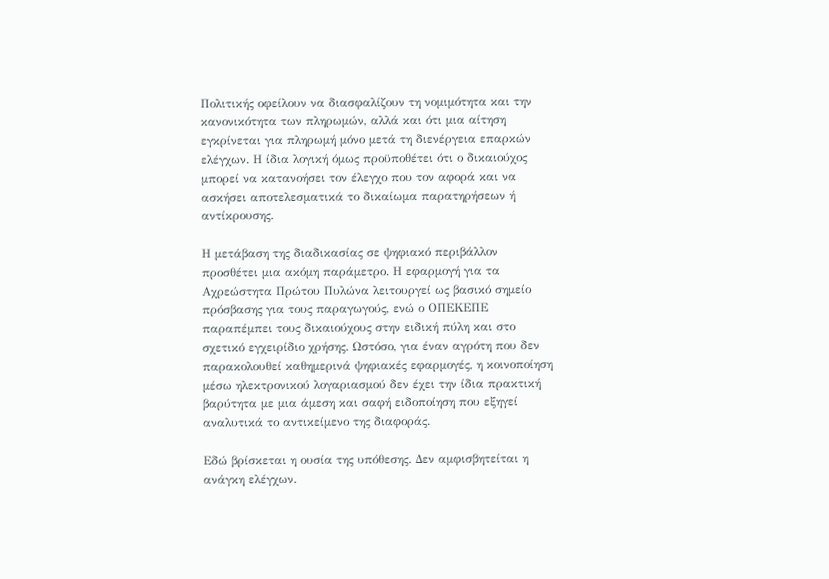Πολιτικής οφείλουν να διασφαλίζουν τη νομιμότητα και την κανονικότητα των πληρωμών, αλλά και ότι μια αίτηση εγκρίνεται για πληρωμή μόνο μετά τη διενέργεια επαρκών ελέγχων. Η ίδια λογική όμως προϋποθέτει ότι ο δικαιούχος μπορεί να κατανοήσει τον έλεγχο που τον αφορά και να ασκήσει αποτελεσματικά το δικαίωμα παρατηρήσεων ή αντίκρουσης.

Η μετάβαση της διαδικασίας σε ψηφιακό περιβάλλον προσθέτει μια ακόμη παράμετρο. Η εφαρμογή για τα Αχρεώστητα Πρώτου Πυλώνα λειτουργεί ως βασικό σημείο πρόσβασης για τους παραγωγούς, ενώ ο ΟΠΕΚΕΠΕ παραπέμπει τους δικαιούχους στην ειδική πύλη και στο σχετικό εγχειρίδιο χρήσης. Ωστόσο, για έναν αγρότη που δεν παρακολουθεί καθημερινά ψηφιακές εφαρμογές, η κοινοποίηση μέσω ηλεκτρονικού λογαριασμού δεν έχει την ίδια πρακτική βαρύτητα με μια άμεση και σαφή ειδοποίηση που εξηγεί αναλυτικά το αντικείμενο της διαφοράς.

Εδώ βρίσκεται η ουσία της υπόθεσης. Δεν αμφισβητείται η ανάγκη ελέγχων.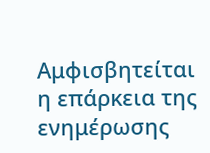Αμφισβητείται η επάρκεια της ενημέρωσης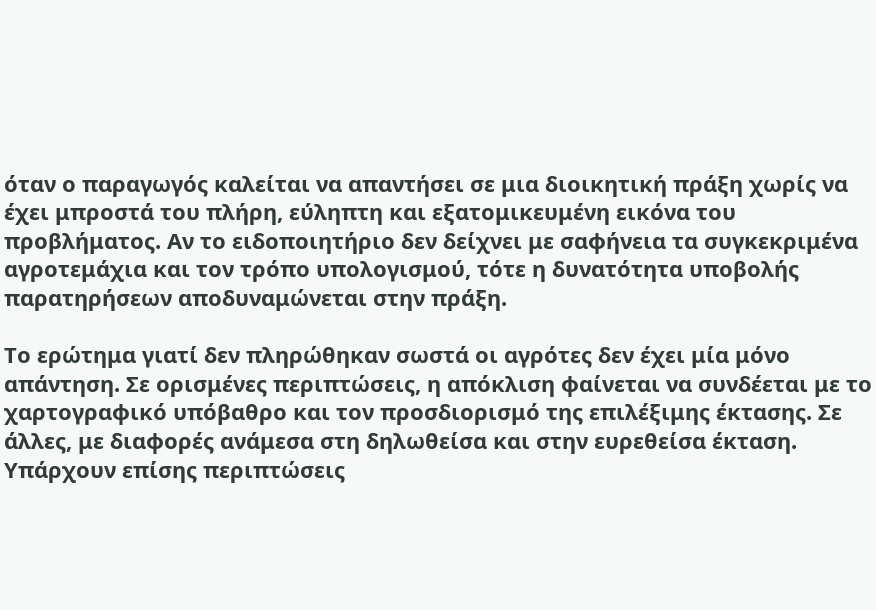όταν ο παραγωγός καλείται να απαντήσει σε μια διοικητική πράξη χωρίς να έχει μπροστά του πλήρη, εύληπτη και εξατομικευμένη εικόνα του προβλήματος. Αν το ειδοποιητήριο δεν δείχνει με σαφήνεια τα συγκεκριμένα αγροτεμάχια και τον τρόπο υπολογισμού, τότε η δυνατότητα υποβολής παρατηρήσεων αποδυναμώνεται στην πράξη.

Το ερώτημα γιατί δεν πληρώθηκαν σωστά οι αγρότες δεν έχει μία μόνο απάντηση. Σε ορισμένες περιπτώσεις, η απόκλιση φαίνεται να συνδέεται με το χαρτογραφικό υπόβαθρο και τον προσδιορισμό της επιλέξιμης έκτασης. Σε άλλες, με διαφορές ανάμεσα στη δηλωθείσα και στην ευρεθείσα έκταση. Υπάρχουν επίσης περιπτώσεις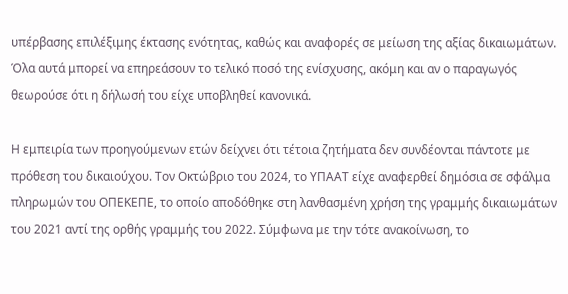υπέρβασης επιλέξιμης έκτασης ενότητας, καθώς και αναφορές σε μείωση της αξίας δικαιωμάτων. Όλα αυτά μπορεί να επηρεάσουν το τελικό ποσό της ενίσχυσης, ακόμη και αν ο παραγωγός θεωρούσε ότι η δήλωσή του είχε υποβληθεί κανονικά.

Η εμπειρία των προηγούμενων ετών δείχνει ότι τέτοια ζητήματα δεν συνδέονται πάντοτε με πρόθεση του δικαιούχου. Τον Οκτώβριο του 2024, το ΥΠΑΑΤ είχε αναφερθεί δημόσια σε σφάλμα πληρωμών του ΟΠΕΚΕΠΕ, το οποίο αποδόθηκε στη λανθασμένη χρήση της γραμμής δικαιωμάτων του 2021 αντί της ορθής γραμμής του 2022. Σύμφωνα με την τότε ανακοίνωση, το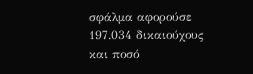σφάλμα αφορούσε 197.034 δικαιούχους και ποσό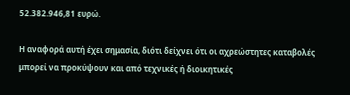52.382.946,81 ευρώ.

Η αναφορά αυτή έχει σημασία, διότι δείχνει ότι οι αχρεώστητες καταβολές μπορεί να προκύψουν και από τεχνικές ή διοικητικές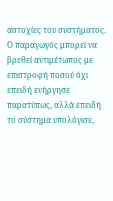αστοχίες του συστήματος. Ο παραγωγός μπορεί να βρεθεί αντιμέτωπος με επιστροφή ποσού όχι επειδή ενήργησε παρατύπως, αλλά επειδή το σύστημα υπολόγισε,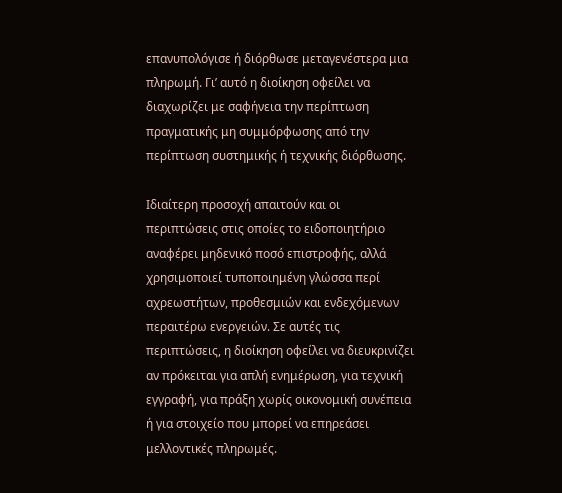επανυπολόγισε ή διόρθωσε μεταγενέστερα μια πληρωμή. Γι’ αυτό η διοίκηση οφείλει να διαχωρίζει με σαφήνεια την περίπτωση πραγματικής μη συμμόρφωσης από την περίπτωση συστημικής ή τεχνικής διόρθωσης.

Ιδιαίτερη προσοχή απαιτούν και οι περιπτώσεις στις οποίες το ειδοποιητήριο αναφέρει μηδενικό ποσό επιστροφής, αλλά χρησιμοποιεί τυποποιημένη γλώσσα περί αχρεωστήτων, προθεσμιών και ενδεχόμενων περαιτέρω ενεργειών. Σε αυτές τις περιπτώσεις, η διοίκηση οφείλει να διευκρινίζει αν πρόκειται για απλή ενημέρωση, για τεχνική εγγραφή, για πράξη χωρίς οικονομική συνέπεια ή για στοιχείο που μπορεί να επηρεάσει μελλοντικές πληρωμές.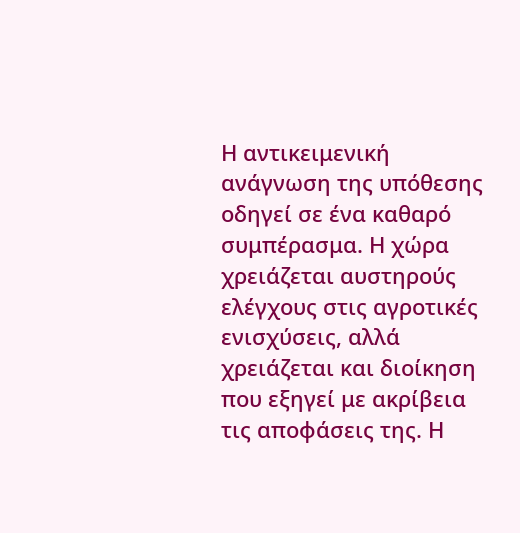Η αντικειμενική ανάγνωση της υπόθεσης οδηγεί σε ένα καθαρό συμπέρασμα. Η χώρα χρειάζεται αυστηρούς ελέγχους στις αγροτικές ενισχύσεις, αλλά χρειάζεται και διοίκηση που εξηγεί με ακρίβεια τις αποφάσεις της. Η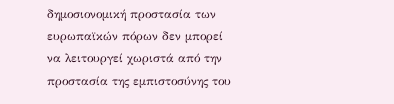δημοσιονομική προστασία των ευρωπαϊκών πόρων δεν μπορεί να λειτουργεί χωριστά από την προστασία της εμπιστοσύνης του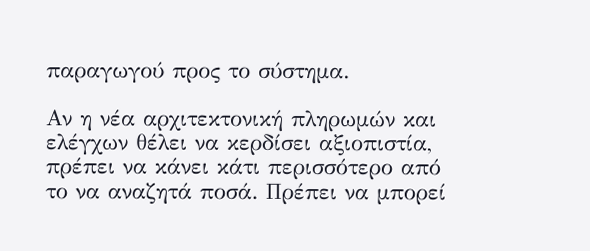παραγωγού προς το σύστημα.

Αν η νέα αρχιτεκτονική πληρωμών και ελέγχων θέλει να κερδίσει αξιοπιστία, πρέπει να κάνει κάτι περισσότερο από το να αναζητά ποσά. Πρέπει να μπορεί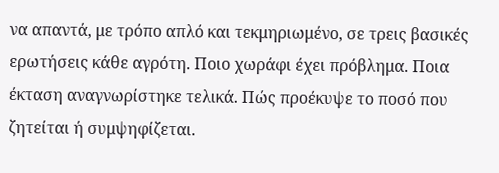να απαντά, με τρόπο απλό και τεκμηριωμένο, σε τρεις βασικές ερωτήσεις κάθε αγρότη. Ποιο χωράφι έχει πρόβλημα. Ποια έκταση αναγνωρίστηκε τελικά. Πώς προέκυψε το ποσό που ζητείται ή συμψηφίζεται.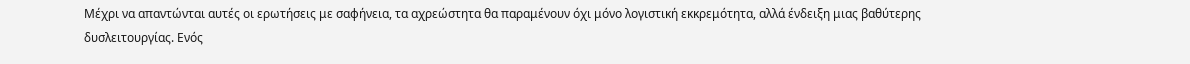Μέχρι να απαντώνται αυτές οι ερωτήσεις με σαφήνεια, τα αχρεώστητα θα παραμένουν όχι μόνο λογιστική εκκρεμότητα, αλλά ένδειξη μιας βαθύτερης δυσλειτουργίας. Ενός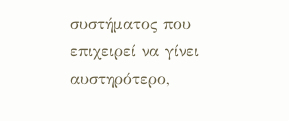συστήματος που επιχειρεί να γίνει αυστηρότερο,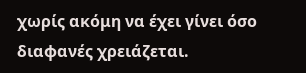χωρίς ακόμη να έχει γίνει όσο διαφανές χρειάζεται.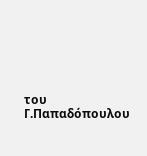του Γ.Παπαδόπουλου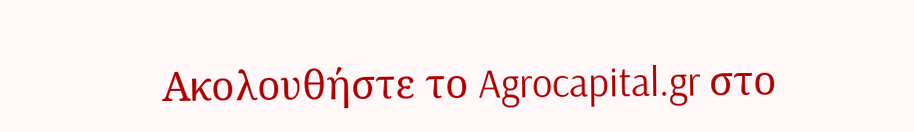Ακολουθήστε το Agrocapital.gr στο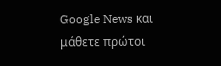Google News και μάθετε πρώτοι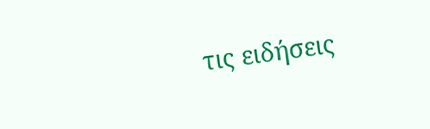τις ειδήσεις